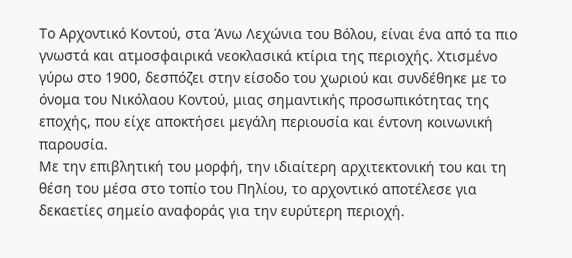Το Αρχοντικό Κοντού, στα Άνω Λεχώνια του Βόλου, είναι ένα από τα πιο γνωστά και ατμοσφαιρικά νεοκλασικά κτίρια της περιοχής. Χτισμένο γύρω στο 1900, δεσπόζει στην είσοδο του χωριού και συνδέθηκε με το όνομα του Νικόλαου Κοντού, μιας σημαντικής προσωπικότητας της εποχής, που είχε αποκτήσει μεγάλη περιουσία και έντονη κοινωνική παρουσία.
Με την επιβλητική του μορφή, την ιδιαίτερη αρχιτεκτονική του και τη θέση του μέσα στο τοπίο του Πηλίου, το αρχοντικό αποτέλεσε για δεκαετίες σημείο αναφοράς για την ευρύτερη περιοχή.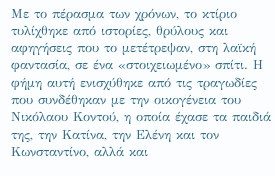Με το πέρασμα των χρόνων, το κτίριο τυλίχθηκε από ιστορίες, θρύλους και αφηγήσεις που το μετέτρεψαν, στη λαϊκή φαντασία, σε ένα «στοιχειωμένο» σπίτι. Η φήμη αυτή ενισχύθηκε από τις τραγωδίες που συνδέθηκαν με την οικογένεια του Νικόλαου Κοντού, η οποία έχασε τα παιδιά της, την Κατίνα, την Ελένη και τον Κωνσταντίνο, αλλά και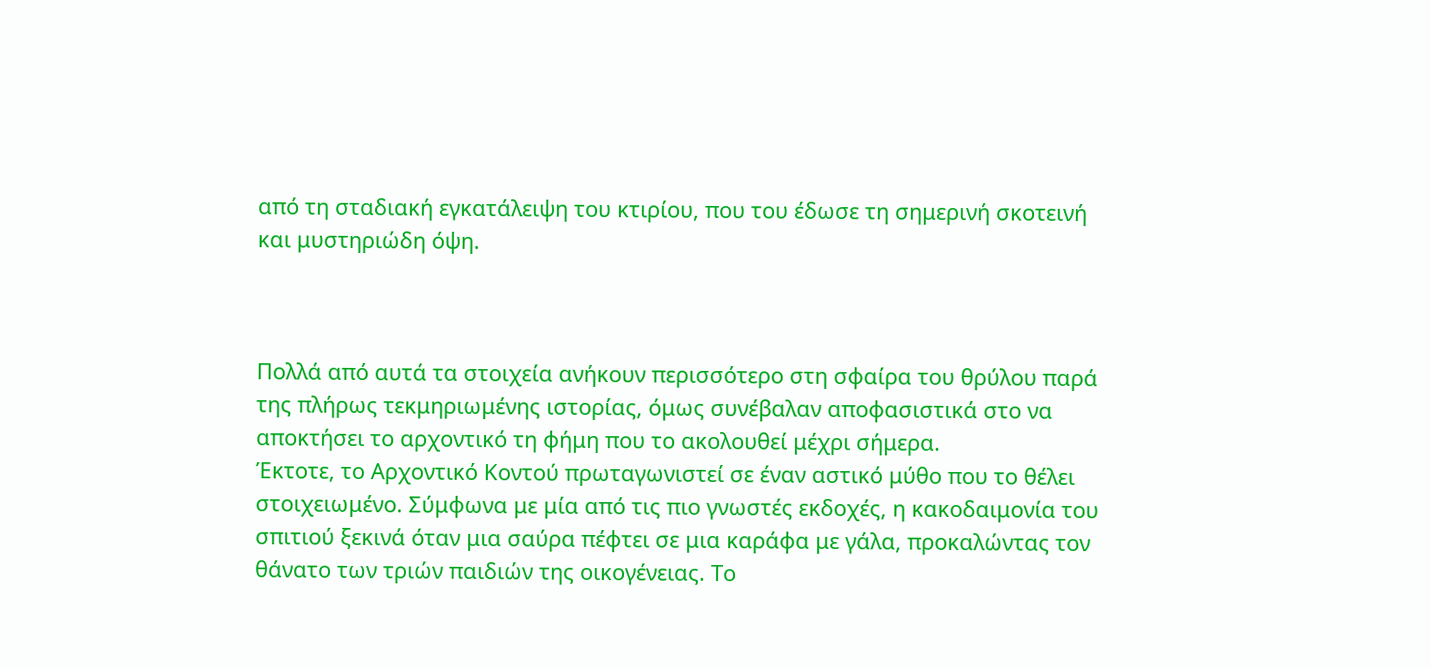από τη σταδιακή εγκατάλειψη του κτιρίου, που του έδωσε τη σημερινή σκοτεινή και μυστηριώδη όψη.



Πολλά από αυτά τα στοιχεία ανήκουν περισσότερο στη σφαίρα του θρύλου παρά της πλήρως τεκμηριωμένης ιστορίας, όμως συνέβαλαν αποφασιστικά στο να αποκτήσει το αρχοντικό τη φήμη που το ακολουθεί μέχρι σήμερα.
Έκτοτε, το Αρχοντικό Κοντού πρωταγωνιστεί σε έναν αστικό μύθο που το θέλει στοιχειωμένο. Σύμφωνα με μία από τις πιο γνωστές εκδοχές, η κακοδαιμονία του σπιτιού ξεκινά όταν μια σαύρα πέφτει σε μια καράφα με γάλα, προκαλώντας τον θάνατο των τριών παιδιών της οικογένειας. Το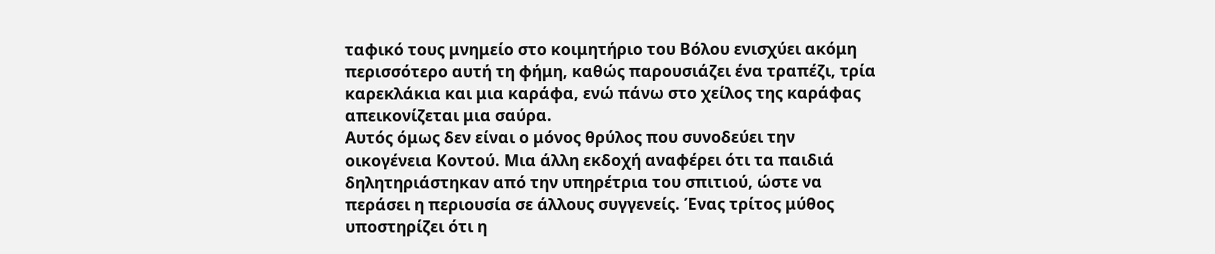ταφικό τους μνημείο στο κοιμητήριο του Βόλου ενισχύει ακόμη περισσότερο αυτή τη φήμη, καθώς παρουσιάζει ένα τραπέζι, τρία καρεκλάκια και μια καράφα, ενώ πάνω στο χείλος της καράφας απεικονίζεται μια σαύρα.
Αυτός όμως δεν είναι ο μόνος θρύλος που συνοδεύει την οικογένεια Κοντού. Μια άλλη εκδοχή αναφέρει ότι τα παιδιά δηλητηριάστηκαν από την υπηρέτρια του σπιτιού, ώστε να περάσει η περιουσία σε άλλους συγγενείς. Ένας τρίτος μύθος υποστηρίζει ότι η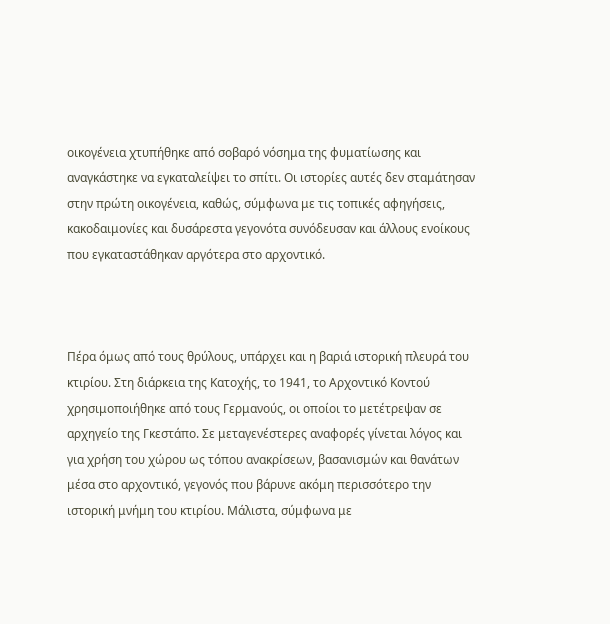οικογένεια χτυπήθηκε από σοβαρό νόσημα της φυματίωσης και αναγκάστηκε να εγκαταλείψει το σπίτι. Οι ιστορίες αυτές δεν σταμάτησαν στην πρώτη οικογένεια, καθώς, σύμφωνα με τις τοπικές αφηγήσεις, κακοδαιμονίες και δυσάρεστα γεγονότα συνόδευσαν και άλλους ενοίκους που εγκαταστάθηκαν αργότερα στο αρχοντικό.



Πέρα όμως από τους θρύλους, υπάρχει και η βαριά ιστορική πλευρά του κτιρίου. Στη διάρκεια της Κατοχής, το 1941, το Αρχοντικό Κοντού χρησιμοποιήθηκε από τους Γερμανούς, οι οποίοι το μετέτρεψαν σε αρχηγείο της Γκεστάπο. Σε μεταγενέστερες αναφορές γίνεται λόγος και για χρήση του χώρου ως τόπου ανακρίσεων, βασανισμών και θανάτων μέσα στο αρχοντικό, γεγονός που βάρυνε ακόμη περισσότερο την ιστορική μνήμη του κτιρίου. Μάλιστα, σύμφωνα με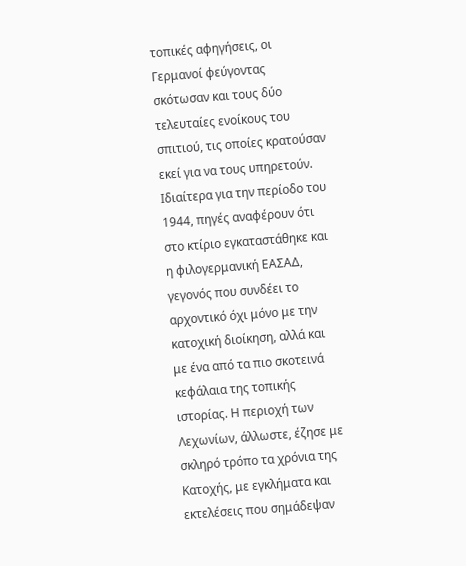τοπικές αφηγήσεις, οι Γερμανοί φεύγοντας σκότωσαν και τους δύο τελευταίες ενοίκους του σπιτιού, τις οποίες κρατούσαν εκεί για να τους υπηρετούν.
Ιδιαίτερα για την περίοδο του 1944, πηγές αναφέρουν ότι στο κτίριο εγκαταστάθηκε και η φιλογερμανική ΕΑΣΑΔ, γεγονός που συνδέει το αρχοντικό όχι μόνο με την κατοχική διοίκηση, αλλά και με ένα από τα πιο σκοτεινά κεφάλαια της τοπικής ιστορίας. Η περιοχή των Λεχωνίων, άλλωστε, έζησε με σκληρό τρόπο τα χρόνια της Κατοχής, με εγκλήματα και εκτελέσεις που σημάδεψαν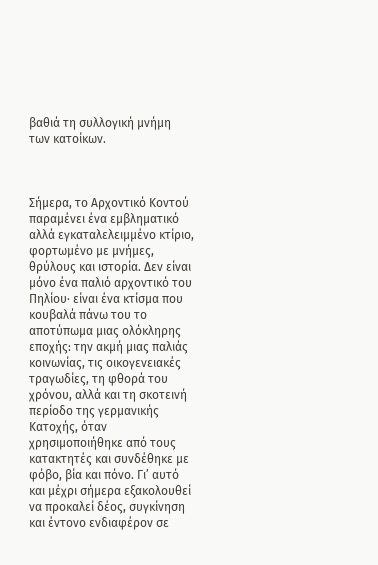βαθιά τη συλλογική μνήμη των κατοίκων.



Σήμερα, το Αρχοντικό Κοντού παραμένει ένα εμβληματικό αλλά εγκαταλελειμμένο κτίριο, φορτωμένο με μνήμες, θρύλους και ιστορία. Δεν είναι μόνο ένα παλιό αρχοντικό του Πηλίου· είναι ένα κτίσμα που κουβαλά πάνω του το αποτύπωμα μιας ολόκληρης εποχής: την ακμή μιας παλιάς κοινωνίας, τις οικογενειακές τραγωδίες, τη φθορά του χρόνου, αλλά και τη σκοτεινή περίοδο της γερμανικής Κατοχής, όταν χρησιμοποιήθηκε από τους κατακτητές και συνδέθηκε με φόβο, βία και πόνο. Γι’ αυτό και μέχρι σήμερα εξακολουθεί να προκαλεί δέος, συγκίνηση και έντονο ενδιαφέρον σε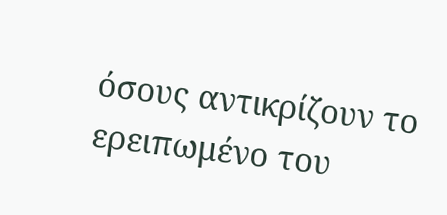όσους αντικρίζουν το ερειπωμένο του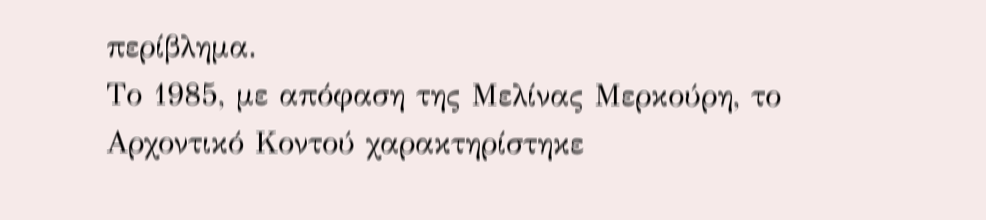περίβλημα.
Το 1985, με απόφαση της Μελίνας Μερκούρη, το Αρχοντικό Κοντού χαρακτηρίστηκε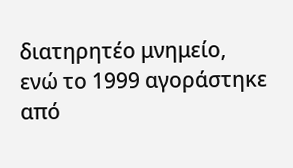διατηρητέο μνημείο, ενώ το 1999 αγοράστηκε από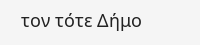τον τότε Δήμο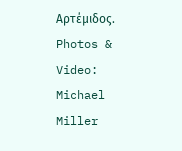Αρτέμιδος.
Photos & Video: Michael Miller